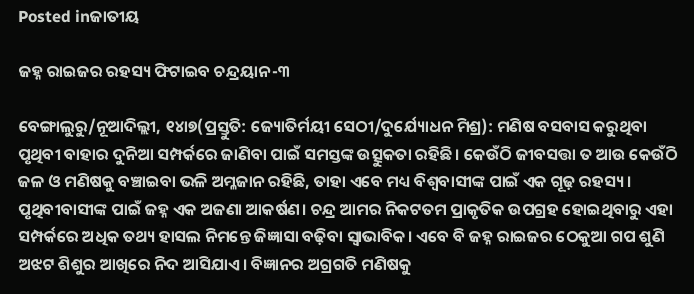Posted inଜାତୀୟ

ଜହ୍ନ ରାଇଜର ରହସ୍ୟ ଫିଟାଇବ ଚନ୍ଦ୍ରୟାନ-୩

ବେଙ୍ଗାଲୁରୁ/ନୂଆଦିଲ୍ଲୀ, ୧୪ା୭(ପ୍ରସ୍ତୁତି: ଜ୍ୟୋତିର୍ମୟୀ ସେଠୀ/ଦୁର୍ଯ୍ୟୋଧନ ମିଶ୍ର): ମଣିଷ ବସବାସ କରୁଥିବା ପୃଥିବୀ ବାହାର ଦୁନିଆ ସମ୍ପର୍କରେ ଜାଣିବା ପାଇଁ ସମସ୍ତଙ୍କ ଉତ୍ସୁକତା ରହିଛି। କେଉଁଠି ଜୀବସତ୍ତା ତ ଆଉ କେଉଁଠି ଜଳ ଓ ମଣିଷକୁ ବଞ୍ଚାଇବା ଭଳି ଅମ୍ଳଜାନ ରହିଛି, ତାହା ଏବେ ମଧ୍ୟ ବିଶ୍ୱବାସୀଙ୍କ ପାଇଁ ଏକ ଗୂଢ଼ ରହସ୍ୟ। ପୃଥିବୀବାସୀଙ୍କ ପାଇଁ ଜହ୍ନ ଏକ ଅଜଣା ଆକର୍ଷଣ। ଚନ୍ଦ୍ର ଆମର ନିକଟତମ ପ୍ରାକୃତିକ ଉପଗ୍ରହ ହୋଇଥିବାରୁ ଏହା ସମ୍ପର୍କରେ ଅଧିକ ତଥ୍ୟ ହାସଲ ନିମନ୍ତେ ଜିଜ୍ଞାସା ବଢ଼ିବା ସ୍ବାଭାବିକ। ଏବେ ବି ଜହ୍ନ ରାଇଜର ଠେକୁଆ ଗପ ଶୁଣି ଅଝଟ ଶିଶୁର ଆଖିରେ ନିଦ ଆସିଯାଏ। ବିଜ୍ଞାନର ଅଗ୍ରଗତି ମଣିଷକୁ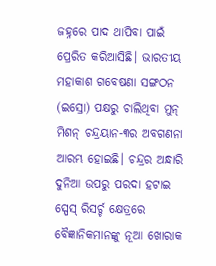ଜହ୍ନରେ ପାଦ ଥାପିବା ପାଇଁ ପ୍ରେରିତ କରିଆସିଛି। ଭାରତୀୟ ମହାକାଶ ଗବେଷଣା ସଙ୍ଗଠନ (ଇସ୍ରୋ) ପକ୍ଷରୁ ଚାଲିଥିବା ମୁନ୍‌ ମିଶନ୍‌ ଚନ୍ଦ୍ରୟାନ-୩ର ଅବଗଣନା ଆରମ୍ଭ ହୋଇଛି। ଚନ୍ଦ୍ରର ଅନ୍ଧାରି ଦୁନିଆ ଉପରୁ ପରଦା ହଟାଇ ସ୍ପେସ୍‌ ରିସର୍ଚ୍ଚ କ୍ଷେତ୍ରରେ ବୈଜ୍ଞାନିକମାନଙ୍କୁ ନୂଆ ଖୋରାକ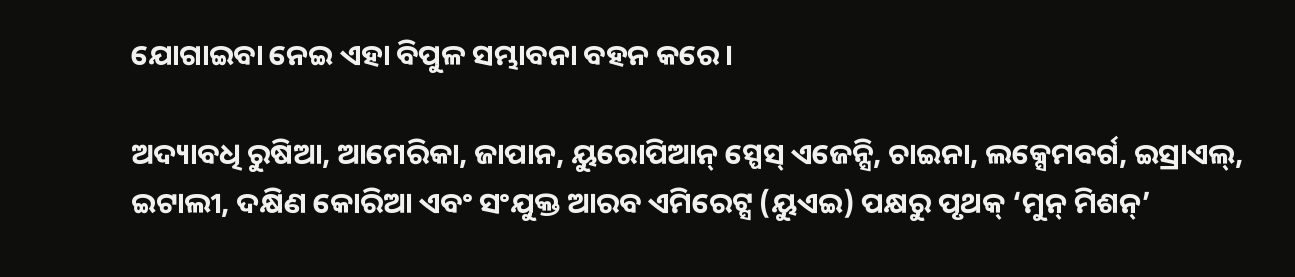ଯୋଗାଇବା ନେଇ ଏହା ବିପୁଳ ସମ୍ଭାବନା ବହନ କରେ।

ଅଦ୍ୟାବଧି ରୁଷିଆ, ଆମେରିକା, ଜାପାନ, ୟୁରୋପିଆନ୍‌ ସ୍ପେସ୍‌ ଏଜେନ୍ସି, ଚାଇନା, ଲକ୍ସେମବର୍ଗ, ଇସ୍ରାଏଲ୍‌, ଇଟାଲୀ, ଦକ୍ଷିଣ କୋରିଆ ଏବଂ ସଂଯୁକ୍ତ ଆରବ ଏମିରେଟ୍ସ (ୟୁଏଇ) ପକ୍ଷରୁ ପୃଥକ୍‌ ‘ମୁନ୍‌ ମିଶନ୍‌’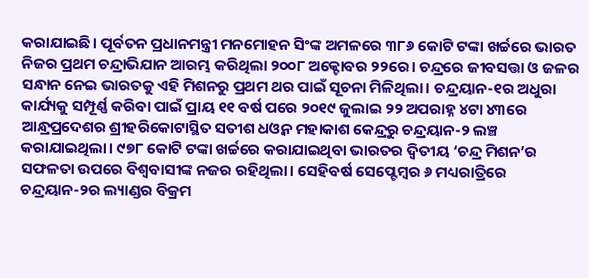କରାଯାଇଛି। ପୂର୍ବତନ ପ୍ରଧାନମନ୍ତ୍ରୀ ମନମୋହନ ସିଂଙ୍କ ଅମଳରେ ୩୮୬ କୋଟି ଟଙ୍କା ଖର୍ଚ୍ଚରେ ଭାରତ ନିଜର ପ୍ରଥମ ଚନ୍ଦ୍ରାଭିଯାନ ଆରମ୍ଭ କରିଥିଲା ୨୦୦୮ ଅକ୍ଟୋବର ୨୨ରେ। ଚନ୍ଦ୍ରରେ ଜୀବସତ୍ତା ଓ ଜଳର ସନ୍ଧାନ ନେଇ ଭାରତକୁ ଏହି ମିଶନରୁ ପ୍ରଥମ ଥର ପାଇଁ ସୂଚନା ମିଳିଥିଲା। ଚନ୍ଦ୍ରୟାନ-୧ର ଅଧୁରା କାର୍ଯ୍ୟକୁ ସମ୍ପୂର୍ଣ୍ଣ କରିବା ପାଇଁ ପ୍ରାୟ ୧୧ ବର୍ଷ ପରେ ୨୦୧୯ ଜୁଲାଇ ୨୨ ଅପରାହ୍ନ ୪ଟା ୪୩ରେ ଆନ୍ଧ୍ରପ୍ରଦେଶର ଶ୍ରୀହରିକୋଟାସ୍ଥିତ ସତୀଶ ଧଓ୍ବନ ମହାକାଶ କେନ୍ଦ୍ରରୁ ଚନ୍ଦ୍ରୟାନ-୨ ଲଞ୍ଚ କରାଯାଇଥିଲା। ୯୭୮ କୋଟି ଟଙ୍କା ଖର୍ଚ୍ଚରେ କରାଯାଇଥିବା ଭାରତର ଦ୍ୱିତୀୟ ‘ଚନ୍ଦ୍ର ମିଶନ’ର ସଫଳତା ଉପରେ ବିଶ୍ୱବାସୀଙ୍କ ନଜର ରହିଥିଲା। ସେହିବର୍ଷ ସେପ୍ଟେମ୍ବର ୬ ମଧ୍ୟରାତ୍ରିରେ ଚନ୍ଦ୍ରୟାନ-୨ର ଲ୍ୟାଣ୍ଡର ବିକ୍ରମ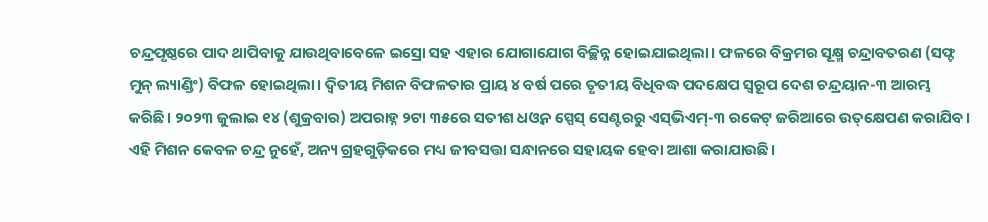ଚନ୍ଦ୍ରପୃଷ୍ଠରେ ପାଦ ଥାପିବାକୁ ଯାଉଥିବାବେଳେ ଇସ୍ରୋ ସହ ଏହାର ଯୋଗାଯୋଗ ବିଚ୍ଛିନ୍ନ ହୋଇଯାଇଥିଲା। ଫଳରେ ବିକ୍ରମର ସୂକ୍ଷ୍ମ ଚନ୍ଦ୍ରାବତରଣ (ସଫ୍ଟ ମୁନ୍‌ ଲ୍ୟାଣ୍ଡିଂ) ବିଫଳ ହୋଇଥିଲା। ଦ୍ୱିତୀୟ ମିଶନ ବିଫଳତାର ପ୍ରାୟ ୪ ବର୍ଷ ପରେ ତୃତୀୟ ବିଧିବଦ୍ଧ ପଦକ୍ଷେପ ସ୍ବରୂପ ଦେଶ ଚନ୍ଦ୍ରୟାନ-୩ ଆରମ୍ଭ କରିଛି। ୨୦୨୩ ଜୁଲାଇ ୧୪ (ଶୁକ୍ରବାର) ଅପରାହ୍ନ ୨ଟା ୩୫ରେ ସତୀଶ ଧଓ୍ବନ ସ୍ପେସ୍‌ ସେଣ୍ଟରରୁ ଏସ୍‌ଭିଏମ୍‌-୩ ରକେଟ୍‌ ଜରିଆରେ ଉତ୍‌କ୍ଷେପଣ କରାଯିବ। ଏହି ମିଶନ କେବଳ ଚନ୍ଦ୍ର ନୁହେଁ, ଅନ୍ୟ ଗ୍ରହଗୁଡ଼ିକରେ ମଧ୍ୟ ଜୀବସତ୍ତା ସନ୍ଧାନରେ ସହାୟକ ହେବା ଆଶା କରାଯାଉଛି।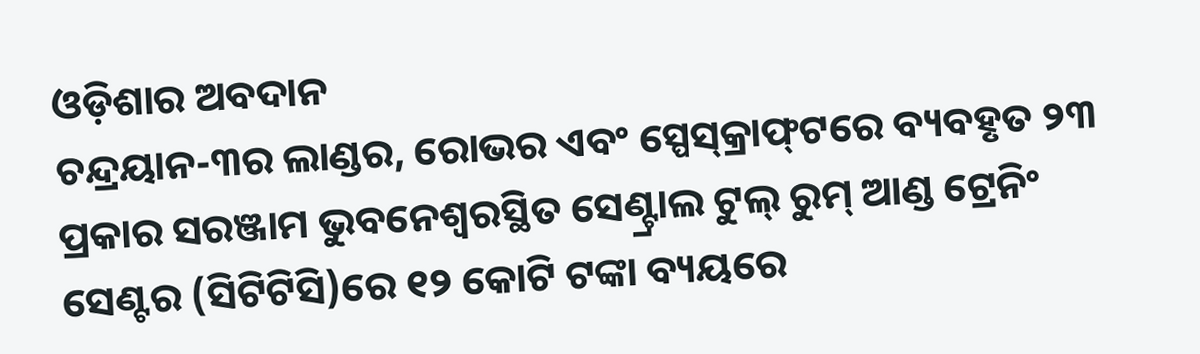ଓଡ଼ିଶାର ଅବଦାନ
ଚନ୍ଦ୍ରୟାନ-୩ର ଲାଣ୍ଡର, ରୋଭର ଏବଂ ସ୍ପେସ୍‌କ୍ରାଫ୍‌ଟରେ ବ୍ୟବହୃତ ୨୩ ପ୍ରକାର ସରଞ୍ଜାମ ଭୁବନେଶ୍ୱରସ୍ଥିତ ସେଣ୍ଟ୍ରାଲ ଟୁଲ୍‌ ରୁମ୍‌ ଆଣ୍ଡ ଟ୍ରେନିଂ ସେଣ୍ଟର (ସିଟିଟିସି)ରେ ୧୨ କୋଟି ଟଙ୍କା ବ୍ୟୟରେ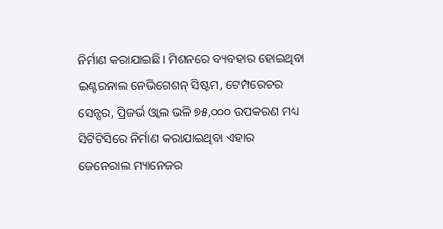ନିର୍ମାଣ କରାଯାଇଛି। ମିଶନରେ ବ୍ୟବହାର ହୋଇଥିବା ଇଣ୍ଟରନାଲ ନେଭିଗେଶନ୍‌ ସିଷ୍ଟମ, ଟେମ୍ପରେଚର ସେନ୍ସର, ପ୍ରିଜର୍ଭ ଓ୍ବାଲ ଭଳି ୭୫,୦୦୦ ଉପକରଣ ମଧ୍ୟ ସିଟିଟିସିରେ ନିର୍ମାଣ କରାଯାଇଥିବା ଏହାର ଜେନେରାଲ ମ୍ୟାନେଜର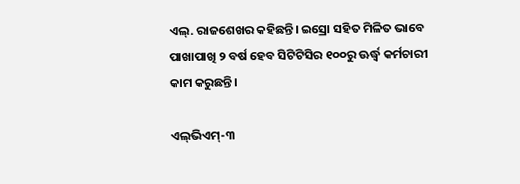ଏଲ୍‌. ରାଜଶେଖର କହିଛନ୍ତି। ଇସ୍ରୋ ସହିତ ମିଳିତ ଭାବେ ପାଖାପାଖି ୨ ବର୍ଷ ହେବ ସିଟିଟିସିର ୧୦୦ରୁ ଊର୍ଦ୍ଧ୍ୱ କର୍ମଚାରୀ କାମ କରୁଛନ୍ତି।

ଏଲ୍‌ଭିଏମ୍‌-୩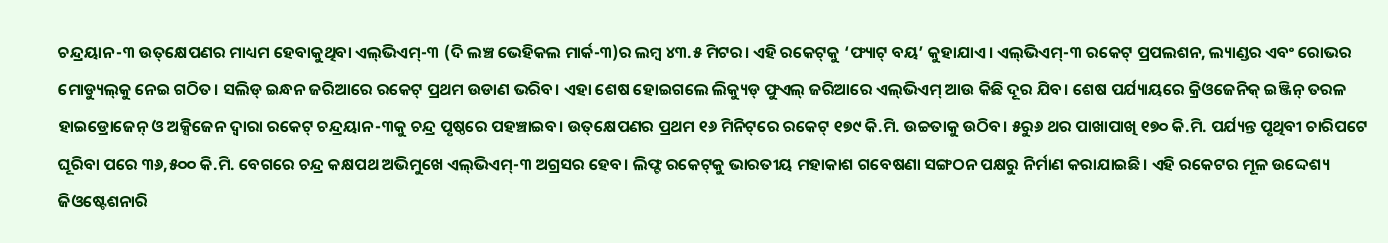ଚନ୍ଦ୍ରୟାନ-୩ ଉତ୍‌କ୍ଷେପଣର ମାଧ୍ୟମ ହେବାକୁଥିବା ଏଲ୍‌ଭିଏମ୍‌-୩ (ଦି ଲଞ୍ଚ ଭେହିକଲ ମାର୍କ-୩)ର ଲମ୍ବ ୪୩.୫ ମିଟର। ଏହି ରକେଟ୍‌କୁ ‘ଫ୍ୟାଟ୍‌ ବୟ’ କୁହାଯାଏ। ଏଲ୍‌ଭିଏମ୍‌-୩ ରକେଟ୍‌ ପ୍ରପଲଶନ, ଲ୍ୟାଣ୍ଡର ଏବଂ ରୋଭର ମୋଡ୍ୟୁଲ୍‌କୁ ନେଇ ଗଠିତ। ସଲିଡ୍‌ ଇନ୍ଧନ ଜରିଆରେ ରକେଟ୍‌ ପ୍ରଥମ ଉଡାଣ ଭରିବ। ଏହା ଶେଷ ହୋଇଗଲେ ଲିକ୍ୟୁଡ୍‌ ଫୁଏଲ୍‌ ଜରିଆରେ ଏଲ୍‌ଭିଏମ୍‌ ଆଉ କିଛି ଦୂର ଯିବ। ଶେଷ ପର୍ଯ୍ୟାୟରେ କ୍ରିଓଜେନିକ୍‌ ଇଞ୍ଜିନ୍‌ ତରଳ ହାଇଡ୍ରୋଜେନ୍‌ ଓ ଅକ୍ସିଜେନ ଦ୍ୱାରା ରକେଟ୍‌ ଚନ୍ଦ୍ରୟାନ-୩କୁ ଚନ୍ଦ୍ର ପୃଷ୍ଠରେ ପହଞ୍ଚାଇବ। ଉତ୍‌କ୍ଷେପଣର ପ୍ରଥମ ୧୬ ମିନିଟ୍‌ରେ ରକେଟ୍‌ ୧୭୯ କି.ମି. ଉଚ୍ଚତାକୁ ଉଠିବ। ୫ରୁ୬ ଥର ପାଖାପାଖି ୧୭୦ କି.ମି. ପର୍ଯ୍ୟନ୍ତ ପୃଥିବୀ ଚାରିପଟେ ଘୂରିବା ପରେ ୩୬,୫୦୦ କି.ମି. ବେଗରେ ଚନ୍ଦ୍ର କକ୍ଷପଥ ଅଭିମୁଖେ ଏଲ୍‌ଭିଏମ୍‌-୩ ଅଗ୍ରସର ହେବ। ଲିଫ୍ଟ ରକେଟ୍‌କୁ ଭାରତୀୟ ମହାକାଶ ଗବେଷଣା ସଙ୍ଗଠନ ପକ୍ଷରୁ ନିର୍ମାଣ କରାଯାଇଛି। ଏହି ରକେଟର ମୂଳ ଉଦ୍ଦେଶ୍ୟ ଜିଓଷ୍ଟେଶନାରି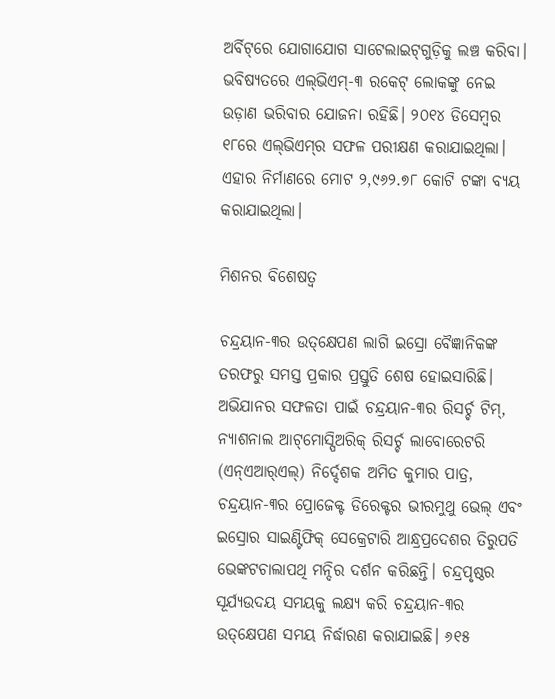ଅର୍ବିଟ୍‌ରେ ଯୋଗାଯୋଗ ସାଟେଲାଇଟ୍‌ଗୁଡ଼ିକୁ ଲଞ୍ଚ କରିବା। ଭବିଷ୍ୟତରେ ଏଲ୍‌ଭିଏମ୍‌-୩ ରକେଟ୍‌ ଲୋକଙ୍କୁ ନେଇ ଉଡ଼ାଣ ଭରିବାର ଯୋଜନା ରହିଛି। ୨୦୧୪ ଡିସେମ୍ବର ୧୮ରେ ଏଲ୍‌ଭିଏମ୍‌ର ସଫଳ ପରୀକ୍ଷଣ କରାଯାଇଥିଲା। ଏହାର ନିର୍ମାଣରେ ମୋଟ ୨,୯୬୨.୭୮ କୋଟି ଟଙ୍କା ବ୍ୟୟ କରାଯାଇଥିଲା।

ମିଶନର ବିଶେଷତ୍ୱ

ଚନ୍ଦ୍ରୟାନ-୩ର ଉତ୍‌କ୍ଷେପଣ ଲାଗି ଇସ୍ରୋ ବୈଜ୍ଞାନିକଙ୍କ ତରଫରୁ ସମସ୍ତ ପ୍ରକାର ପ୍ରସ୍ତୁତି ଶେଷ ହୋଇସାରିଛି। ଅଭିଯାନର ସଫଳତା ପାଇଁ ଚନ୍ଦ୍ରୟାନ-୩ର ରିସର୍ଚ୍ଚ ଟିମ୍‌, ନ୍ୟାଶନାଲ ଆଟ୍‌ମୋସ୍ପିଅରିକ୍‌ ରିସର୍ଚ୍ଚ ଲାବୋରେଟରି (ଏନ୍‌ଏଆର୍‌ଏଲ୍‌) ନିର୍ଦ୍ଦେଶକ ଅମିତ କୁମାର ପାତ୍ର, ଚନ୍ଦ୍ରୟାନ-୩ର ପ୍ରୋଜେକ୍ଟ ଡିରେକ୍ଟର ଭୀରମୁଥୁ ଭେଲ୍‌ ଏବଂ ଇସ୍ରୋର ସାଇଣ୍ଟିଫିକ୍‌ ସେକ୍ରେଟାରି ଆନ୍ଧ୍ରପ୍ରଦେଶର ତିରୁପତି ଭେଙ୍କଟଚାଲାପଥି ମନ୍ଦିର ଦର୍ଶନ କରିଛନ୍ତି। ଚନ୍ଦ୍ରପୃଷ୍ଠର ସୂର୍ଯ୍ୟଉଦୟ ସମୟକୁ ଲକ୍ଷ୍ୟ କରି ଚନ୍ଦ୍ରୟାନ-୩ର ଉତ୍‌କ୍ଷେପଣ ସମୟ ନିର୍ଦ୍ଧାରଣ କରାଯାଇଛି। ୬୧୫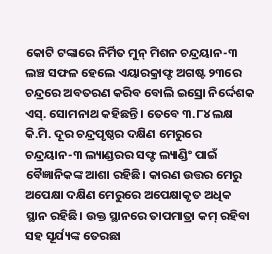କୋଟି ଟଙ୍କାରେ ନିର୍ମିତ ମୁନ୍‌ ମିଶନ ଚନ୍ଦ୍ରୟାନ-୩ ଲଞ୍ଚ ସଫଳ ହେଲେ ଏୟାରକ୍ରାଫ୍ଟ ଅଗଷ୍ଟ ୨୩ରେ ଚନ୍ଦ୍ରରେ ଅବତରଣ କରିବ ବୋଲି ଇସ୍ରୋ ନିର୍ଦ୍ଦେଶକ ଏସ୍‌. ସୋମନାଥ କହିଛନ୍ତି। ତେବେ ୩.୮୪ ଲକ୍ଷ କି.ମି. ଦୂର ଚନ୍ଦ୍ରପୃଷ୍ଠର ଦକ୍ଷିଣ ମେରୁରେ ଚନ୍ଦ୍ରୟାନ-୩ ଲ୍ୟାଣ୍ଡରର ସଫ୍ଟ ଲ୍ୟାଣ୍ଡିଂ ପାଇଁ ବୈଜ୍ଞାନିକଙ୍କ ଆଶା ରହିଛି। କାରଣ ଉତ୍ତର ମେରୁ ଅପେକ୍ଷା ଦକ୍ଷିଣ ମେରୁରେ ଅପେକ୍ଷାକୃତ ଅଧିକ ସ୍ଥାନ ରହିଛି। ଉକ୍ତ ସ୍ଥାନରେ ତାପମାତ୍ରା କମ୍‌ ରହିବା ସହ ସୂର୍ଯ୍ୟଙ୍କ ତେରଛା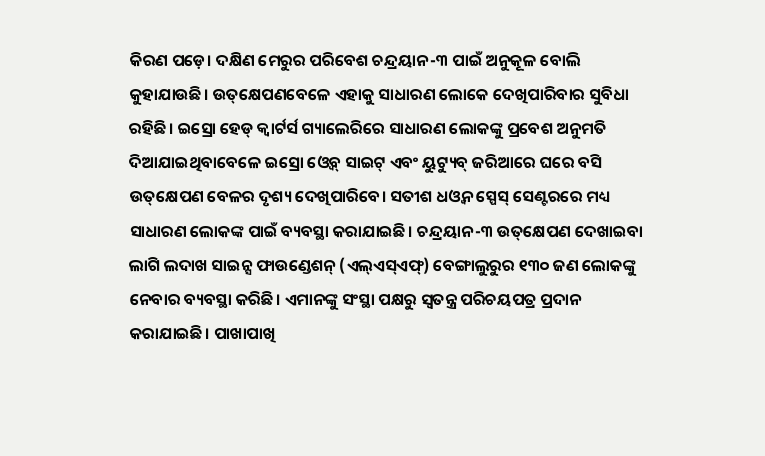କିରଣ ପଡ଼େ। ଦକ୍ଷିଣ ମେରୁର ପରିବେଶ ଚନ୍ଦ୍ରୟାନ-୩ ପାଇଁ ଅନୁକୂଳ ବୋଲି କୁହାଯାଉଛି। ଉତ୍‌କ୍ଷେପଣବେଳେ ଏହାକୁ ସାଧାରଣ ଲୋକେ ଦେଖିପାରିବାର ସୁବିଧା ରହିଛି। ଇସ୍ରୋ ହେଡ୍‌ କ୍ୱାର୍ଟର୍ସ ଗ୍ୟାଲେରିରେ ସାଧାରଣ ଲୋକଙ୍କୁ ପ୍ରବେଶ ଅନୁମତି ଦିଆଯାଇଥିବାବେଳେ ଇସ୍ରୋ ଓ୍ବେବ୍‌ ସାଇଟ୍‌ ଏବଂ ୟୁଟ୍ୟୁବ୍‌ ଜରିଆରେ ଘରେ ବସି ଉତ୍‌କ୍ଷେପଣ ବେଳର ଦୃଶ୍ୟ ଦେଖିପାରିବେ। ସତୀଶ ଧଓ୍ବନ ସ୍ପେସ୍‌ ସେଣ୍ଟରରେ ମଧ୍ୟ ସାଧାରଣ ଲୋକଙ୍କ ପାଇଁ ବ୍ୟବସ୍ଥା କରାଯାଇଛି। ଚନ୍ଦ୍ରୟାନ-୩ ଉତ୍‌କ୍ଷେପଣ ଦେଖାଇବା ଲାଗି ଲଦାଖ ସାଇନ୍ସ ଫାଉଣ୍ଡେଶନ୍‌ (ଏଲ୍‌ଏସ୍‌ଏଫ୍‌) ବେଙ୍ଗାଲୁରୁର ୧୩୦ ଜଣ ଲୋକଙ୍କୁ ନେବାର ବ୍ୟବସ୍ଥା କରିଛି। ଏମାନଙ୍କୁ ସଂସ୍ଥା ପକ୍ଷରୁ ସ୍ବତନ୍ତ୍ର ପରିଚୟପତ୍ର ପ୍ରଦାନ କରାଯାଇଛି। ପାଖାପାଖି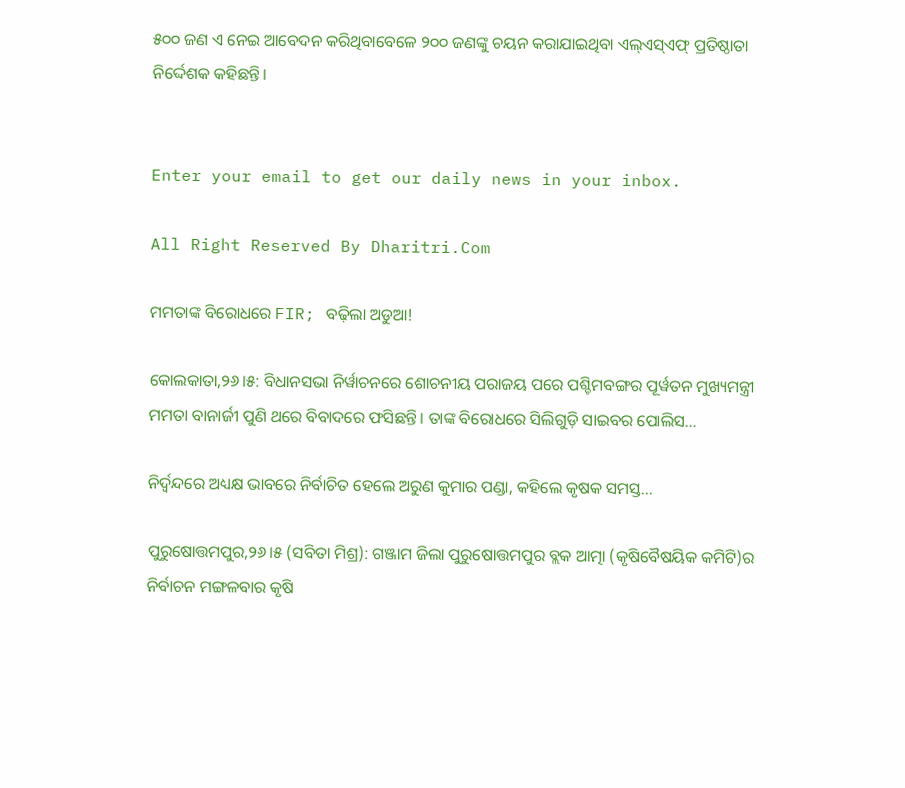୫୦୦ ଜଣ ଏ ନେଇ ଆବେଦନ କରିଥିବାବେଳେ ୨୦୦ ଜଣଙ୍କୁ ଚୟନ କରାଯାଇଥିବା ଏଲ୍‌ଏସ୍‌ଏଫ୍‌ ପ୍ରତିଷ୍ଠାତା ନିର୍ଦ୍ଦେଶକ କହିଛନ୍ତି।


Enter your email to get our daily news in your inbox.

All Right Reserved By Dharitri.Com

ମମତାଙ୍କ ବିରୋଧରେ FIR; ବଢ଼ିଲା ଅଡୁଆ!

କୋଲକାତା,୨୬।୫: ବିଧାନସଭା ନିର୍ୱାଚନରେ ଶୋଚନୀୟ ପରାଜୟ ପରେ ପଶ୍ଚିମବଙ୍ଗର ପୂର୍ୱତନ ମୁଖ୍ୟମନ୍ତ୍ରୀ ମମତା ବାନାର୍ଜୀ ପୁଣି ଥରେ ବିବାଦରେ ଫସିଛନ୍ତି। ତାଙ୍କ ବିରୋଧରେ ସିଲିଗୁଡ଼ି ସାଇବର ପୋଲିସ…

ନିର୍ଦ୍ୱନ୍ଦରେ ଅଧ୍ୟକ୍ଷ ଭାବରେ ନିର୍ବାଚିତ ହେଲେ ଅରୁଣ କୁମାର ପଣ୍ଡା, କହିଲେ କୃଷକ ସମସ୍ତ…

ପୁରୁଷୋତ୍ତମପୁର,୨୬।୫ (ସବିତା ମିଶ୍ର): ଗଞ୍ଜାମ ଜିଲା ପୁରୁଷୋତ୍ତମପୁର ବ୍ଲକ ଆତ୍ମା (କୃଷିବୈଷୟିକ କମିଟି)ର ନିର୍ବାଚନ ମଙ୍ଗଳବାର କୃଷି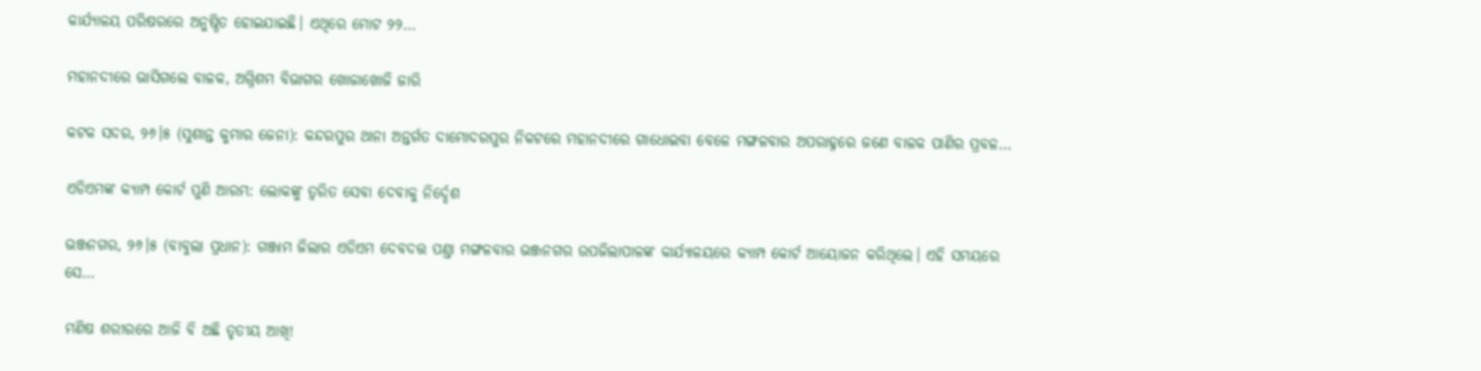କାର୍ଯ୍ୟାଳୟ ପରିଷରରେ ଅନୁଷ୍ଠିତ ହୋଇଯାଇଛି। ଏଥିରେ ମୋଟ ୨୨…

ମହାନଦୀରେ ଭାସିଗଲେ ବାଳକ, ଅଗ୍ନିଶମ ବିଭାଗର ଖୋଜାଖୋଜି ଜାରି

କଟକ ସଦର, ୨୬।୫ (ସୁଶାନ୍ତ କୁମାର ଜେନା): କନ୍ଦରପୁର ଥାନା ଅନ୍ତର୍ଗତ ଦାମୋଦରପୁର ନିକଟରେ ମହାନଦୀରେ ଗାଧୋଇବା ବେଳେ ମଙ୍ଗଳବାର ଅପରାହ୍ନରେ ଜଣେ ବାଳକ ପାଣିର ପ୍ରବଳ…

ଏଡିଏମଙ୍କ କ୍ୟାମ୍ପ କୋର୍ଟ ପୁଣି ଆରମ୍ଭ: ଲୋକଙ୍କୁ ତ୍ୱରିତ ସେବା ଦେବାକୁ ନିର୍ଦ୍ଦେଶ

ଭଞ୍ଜନଗର, ୨୬।୫ (ବାବୁଲା ପ୍ରଧାନ): ଗଞ୍ଜାମ ଜିଲାର ଏଡିଏମ ଦେବଦତ୍ତ ପଣ୍ତା ମଙ୍ଗଳବାର ଭଞ୍ଜନଗର ଉପଜିଲାପାଳଙ୍କ କାର୍ଯ୍ୟାଳୟରେ କ୍ୟାମ୍ପ କୋର୍ଟ ଆୟୋଜନ କରିଥିଲେ। ଏହି ସମୟରେ ସେ…

ମଣିଷ ଶରୀରରେ ଆଜି ବି ଅଛି ତୃତୀୟ ଆଖି!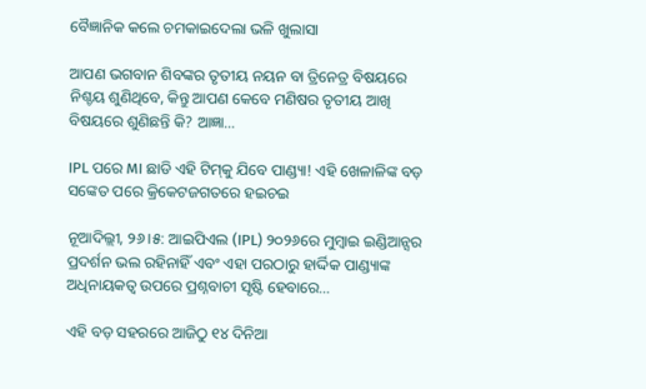ବୈଜ୍ଞାନିକ କଲେ ଚମକାଇଦେଲା ଭଳି ଖୁଲାସା

ଆପଣ ଭଗବାନ ଶିବଙ୍କର ତୃତୀୟ ନୟନ ବା ତ୍ରିନେତ୍ର ବିଷୟରେ ନିଶ୍ଚୟ ଶୁଣିଥିବେ, କିନ୍ତୁ ଆପଣ କେବେ ମଣିଷର ତୃତୀୟ ଆଖି ବିଷୟରେ ଶୁଣିଛନ୍ତି କି? ଆଜ୍ଞା…

IPL ପରେ MI ଛାଡି ଏହି ଟିମ୍‌କୁ ଯିବେ ପାଣ୍ଡ୍ୟା! ଏହି ଖେଳାଳିଙ୍କ ବଡ଼ ସଙ୍କେତ ପରେ କ୍ରିକେଟଜଗତରେ ହଇଚଇ

ନୂଆଦିଲ୍ଲୀ, ୨୬।୫: ଆଇପିଏଲ (IPL) ୨୦୨୬ରେ ମୁମ୍ବାଇ ଇଣ୍ଡିଆନ୍ସର ପ୍ରଦର୍ଶନ ଭଲ ରହିନାହିଁ ଏବଂ ଏହା ପରଠାରୁ ହାର୍ଦ୍ଦିକ ପାଣ୍ଡ୍ୟାଙ୍କ ଅଧିନାୟକତ୍ୱ ଉପରେ ପ୍ରଶ୍ନବାଚୀ ସୃଷ୍ଟି ହେବାରେ…

ଏହି ବଡ଼ ସହରରେ ଆଜିଠୁ ୧୪ ଦିନିଆ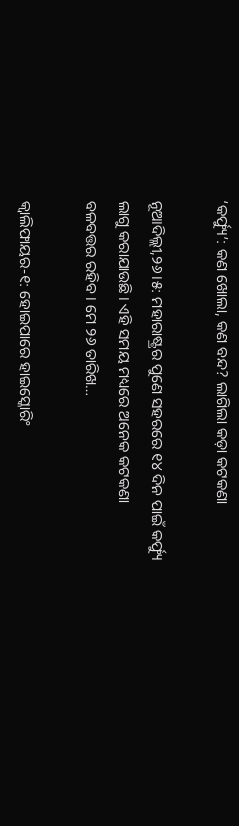‘କର୍ଫ୍ୟୁ’: କଣ ଖୋଲା, କଣ ବନ୍ଦ? ଲାଗିଲା କଡ଼ା କଟକଣା

ନୂଆଦିଲ୍ଲୀ,୨୬।୫: ମହାରାଷ୍ଟ୍ରର ପୁଣେ ସହରରେ ୧୪ ଦିନ ପାଇଁ କର୍ଫ୍ୟୁ ଲାଗୁ କରାଯାଉଛି। ଏହି ସମୟ ମଧ୍ୟରେ ଅନେକ କଟକଣା ବଳବତ୍ତର ରହିବ। ମେ ୨୬ ତାରିଖ…

କ୍ୱାଲିଫାୟର-୧: ହୋଇପାରେ ହାଇସ୍କୋରିଂ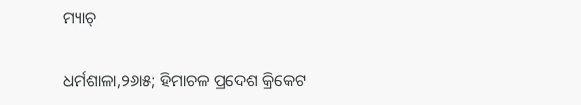ମ୍ୟାଚ୍‌

ଧର୍ମଶାଳା,୨୬ା୫; ହିମାଚଳ ପ୍ରଦେଶ କ୍ରିକେଟ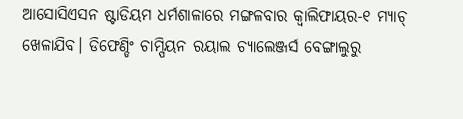ଆସୋସିଏସନ ଷ୍ଟାଡିୟମ ଧର୍ମଶାଳାରେ ମଙ୍ଗଳବାର କ୍ୱାଲିଫାୟର-୧ ମ୍ୟାଚ୍‌ ଖେଳାଯିବ। ଡିଫେଣ୍ଡିଂ ଚାମ୍ପିୟନ ରୟାଲ ଚ୍ୟାଲେଞ୍ଜର୍ସ ବେଙ୍ଗାଲୁରୁ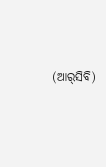(ଆର୍‌ସିବି)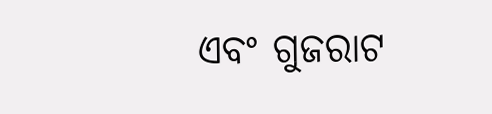ଏବଂ ଗୁଜରାଟ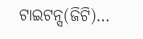ଟାଇଟନ୍ସ(ଜିଟି)…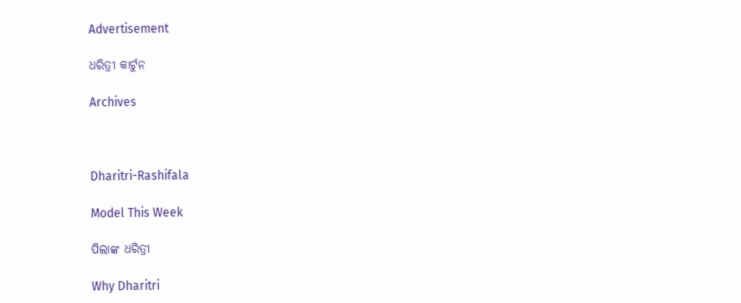Advertisement

ଧରିତ୍ରୀ କାର୍ଟୁନ

Archives



Dharitri-Rashifala

Model This Week

ପିଲାଙ୍କ ଧରିତ୍ରୀ

Why Dharitri